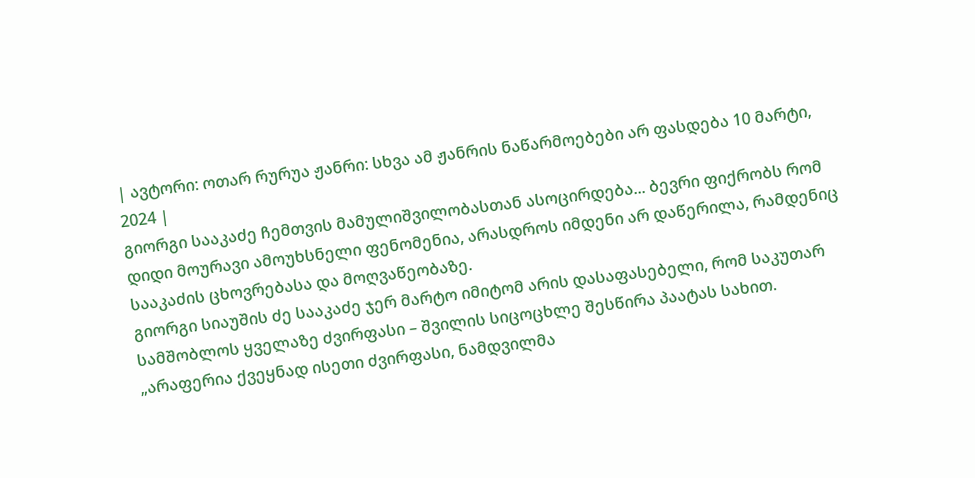| ავტორი: ოთარ რურუა ჟანრი: სხვა ამ ჟანრის ნაწარმოებები არ ფასდება 10 მარტი, 2024 |
გიორგი სააკაძე ჩემთვის მამულიშვილობასთან ასოცირდება... ბევრი ფიქრობს რომ დიდი მოურავი ამოუხსნელი ფენომენია, არასდროს იმდენი არ დაწერილა, რამდენიც სააკაძის ცხოვრებასა და მოღვაწეობაზე.
გიორგი სიაუშის ძე სააკაძე ჯერ მარტო იმიტომ არის დასაფასებელი, რომ საკუთარ სამშობლოს ყველაზე ძვირფასი – შვილის სიცოცხლე შესწირა პაატას სახით.
„არაფერია ქვეყნად ისეთი ძვირფასი, ნამდვილმა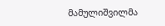მამულიშვილმა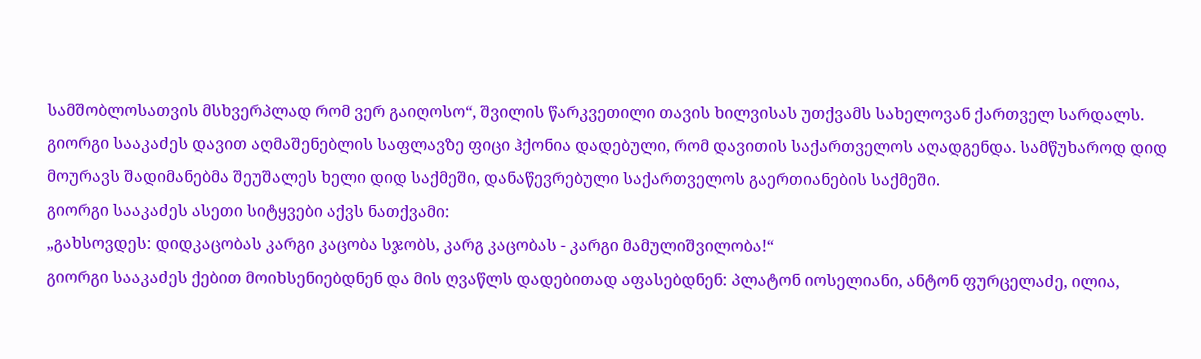სამშობლოსათვის მსხვერპლად რომ ვერ გაიღოსო“, შვილის წარკვეთილი თავის ხილვისას უთქვამს სახელოვან ქართველ სარდალს.
გიორგი სააკაძეს დავით აღმაშენებლის საფლავზე ფიცი ჰქონია დადებული, რომ დავითის საქართველოს აღადგენდა. სამწუხაროდ დიდ მოურავს შადიმანებმა შეუშალეს ხელი დიდ საქმეში, დანაწევრებული საქართველოს გაერთიანების საქმეში.
გიორგი სააკაძეს ასეთი სიტყვები აქვს ნათქვამი:
„გახსოვდეს: დიდკაცობას კარგი კაცობა სჯობს, კარგ კაცობას - კარგი მამულიშვილობა!“
გიორგი სააკაძეს ქებით მოიხსენიებდნენ და მის ღვაწლს დადებითად აფასებდნენ: პლატონ იოსელიანი, ანტონ ფურცელაძე, ილია,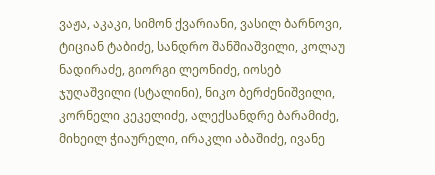ვაჟა, აკაკი, სიმონ ქვარიანი, ვასილ ბარნოვი, ტიციან ტაბიძე, სანდრო შანშიაშვილი, კოლაუ ნადირაძე, გიორგი ლეონიძე, იოსებ ჯუღაშვილი (სტალინი), ნიკო ბერძენიშვილი, კორნელი კეკელიძე, ალექსანდრე ბარამიძე, მიხეილ ჭიაურელი, ირაკლი აბაშიძე, ივანე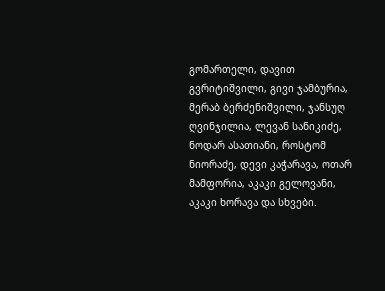გომართელი, დავით გვრიტიშვილი, გივი ჯამბურია, მერაბ ბერძენიშვილი, ჯანსუღ ღვინჯილია, ლევან სანიკიძე, ნოდარ ასათიანი, როსტომ ნიორაძე, დევი კაჭარავა, ოთარ მამფორია, აკაკი გელოვანი, აკაკი ხორავა და სხვები.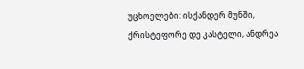უცხოელები: ისქანდერ მუნში, ქრისტეფორე დე კასტელი, ანდრეა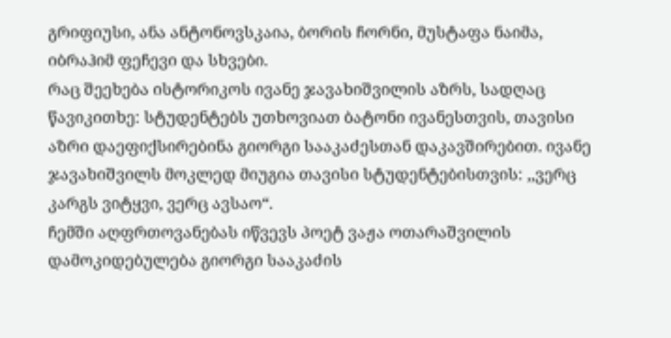გრიფიუსი, ანა ანტონოვსკაია, ბორის ჩორნი, მუსტაფა ნაიმა, იბრაჰიმ ფეჩევი და სხვები.
რაც შეეხება ისტორიკოს ივანე ჯავახიშვილის აზრს, სადღაც წავიკითხე: სტუდენტებს უთხოვიათ ბატონი ივანესთვის, თავისი აზრი დაეფიქსირებინა გიორგი სააკაძესთან დაკავშირებით. ივანე ჯავახიშვილს მოკლედ მიუგია თავისი სტუდენტებისთვის: ,,ვერც კარგს ვიტყვი, ვერც ავსაო“.
ჩემში აღფრთოვანებას იწვევს პოეტ ვაჟა ოთარაშვილის დამოკიდებულება გიორგი სააკაძის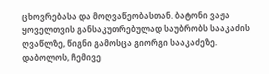ცხოვრებასა და მოღვაწეობასთან. ბატონი ვაჟა ყოველთვის განსაკუთრებულად საუბრობს სააკაძის ღვაწლზე, წიგნი გამოსცა გიორგი სააკაძეზე.
დაბოლოს, ჩემივე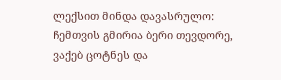ლექსით მინდა დავასრულო:
ჩემთვის გმირია ბერი თევდორე, ვაქებ ცოტნეს და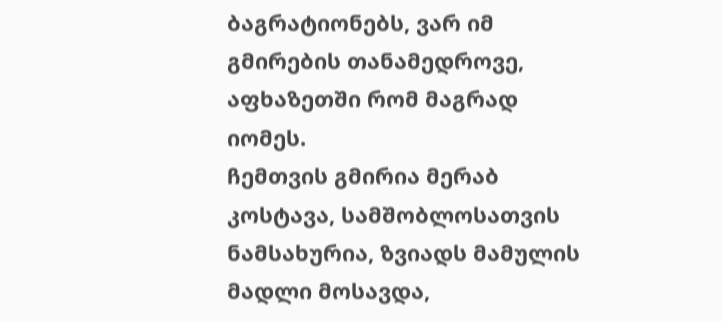ბაგრატიონებს, ვარ იმ გმირების თანამედროვე, აფხაზეთში რომ მაგრად იომეს.
ჩემთვის გმირია მერაბ კოსტავა, სამშობლოსათვის ნამსახურია, ზვიადს მამულის მადლი მოსავდა,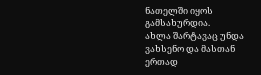ნათელში იყოს გამსახურდია.
ახლა შარტავაც უნდა ვახსენო და მასთან ერთად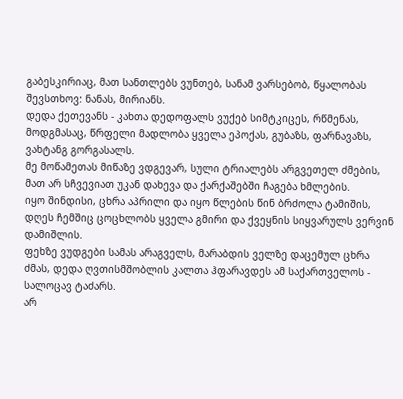გაბესკირიაც, მათ სანთლებს ვუნთებ, სანამ ვარსებობ, წყალობას შევსთხოვ: ნანას, მირიანს.
დედა ქეთევანს - კახთა დედოფალს ვუქებ სიმტკიცეს, რწმენას, მოდგმასაც, წრფელი მადლობა ყველა ეპოქას, გუბაზს, ფარნავაზს, ვახტანგ გორგასალს.
მე მოწამეთას მიწაზე ვდგევარ, სული ტრიალებს არგვეთელ ძმების, მათ არ სჩვევიათ უკან დახევა და ქარქაშებში ჩაგება ხმლების.
იყო შინდისი, ცხრა აპრილი და იყო წლების წინ ბრძოლა ტამიშის, დღეს ჩემშიც ცოცხლობს ყველა გმირი და ქვეყნის სიყვარულს ვერვინ დამიშლის.
ფეხზე ვუდგები სამას არაგველს, მარაბდის ველზე დაცემულ ცხრა ძმას, დედა ღვთისმშობლის კალთა ჰფარავდეს ამ საქართველოს - სალოცავ ტაძარს.
არ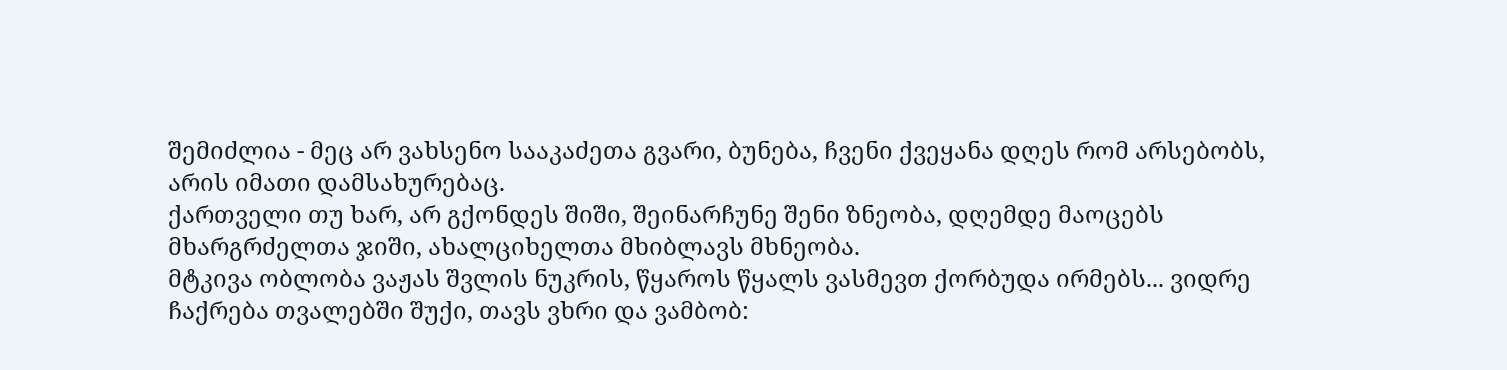შემიძლია - მეც არ ვახსენო სააკაძეთა გვარი, ბუნება, ჩვენი ქვეყანა დღეს რომ არსებობს, არის იმათი დამსახურებაც.
ქართველი თუ ხარ, არ გქონდეს შიში, შეინარჩუნე შენი ზნეობა, დღემდე მაოცებს მხარგრძელთა ჯიში, ახალციხელთა მხიბლავს მხნეობა.
მტკივა ობლობა ვაჟას შვლის ნუკრის, წყაროს წყალს ვასმევთ ქორბუდა ირმებს... ვიდრე ჩაქრება თვალებში შუქი, თავს ვხრი და ვამბობ: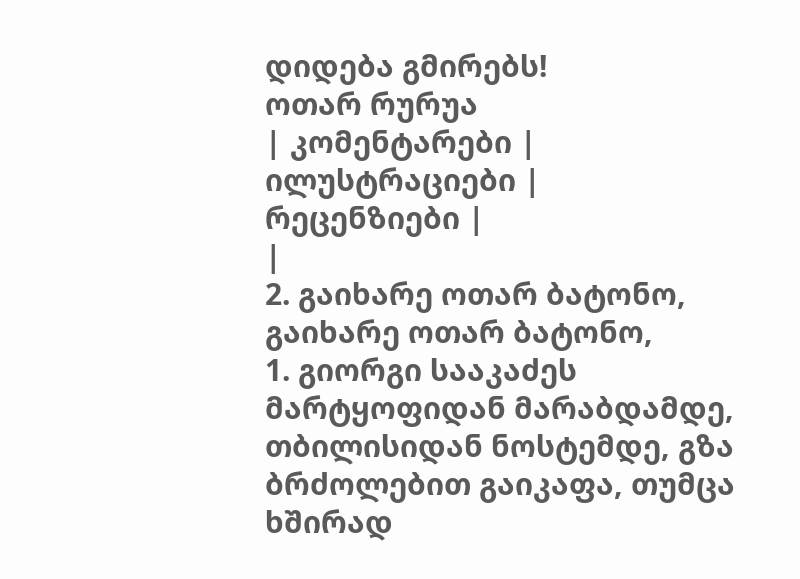დიდება გმირებს!
ოთარ რურუა
| კომენტარები |
ილუსტრაციები |
რეცენზიები |
|
2. გაიხარე ოთარ ბატონო, გაიხარე ოთარ ბატონო,
1. გიორგი სააკაძეს
მარტყოფიდან მარაბდამდე, თბილისიდან ნოსტემდე, გზა ბრძოლებით გაიკაფა, თუმცა ხშირად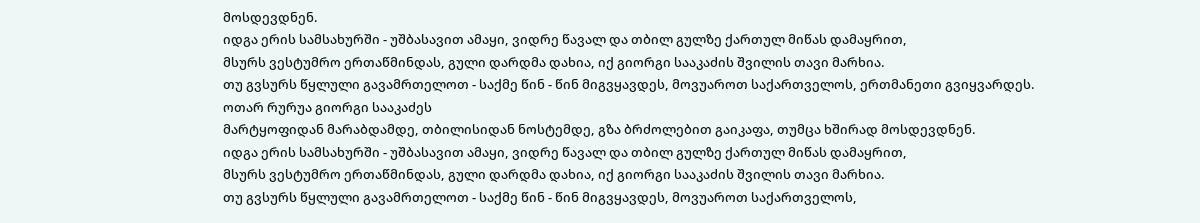მოსდევდნენ.
იდგა ერის სამსახურში - უშბასავით ამაყი, ვიდრე წავალ და თბილ გულზე ქართულ მიწას დამაყრით,
მსურს ვესტუმრო ერთაწმინდას, გული დარდმა დახია, იქ გიორგი სააკაძის შვილის თავი მარხია.
თუ გვსურს წყლული გავამრთელოთ - საქმე წინ - წინ მიგვყავდეს, მოვუაროთ საქართველოს, ერთმანეთი გვიყვარდეს.
ოთარ რურუა გიორგი სააკაძეს
მარტყოფიდან მარაბდამდე, თბილისიდან ნოსტემდე, გზა ბრძოლებით გაიკაფა, თუმცა ხშირად მოსდევდნენ.
იდგა ერის სამსახურში - უშბასავით ამაყი, ვიდრე წავალ და თბილ გულზე ქართულ მიწას დამაყრით,
მსურს ვესტუმრო ერთაწმინდას, გული დარდმა დახია, იქ გიორგი სააკაძის შვილის თავი მარხია.
თუ გვსურს წყლული გავამრთელოთ - საქმე წინ - წინ მიგვყავდეს, მოვუაროთ საქართველოს,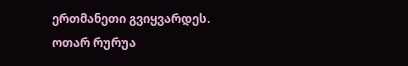ერთმანეთი გვიყვარდეს.
ოთარ რურუა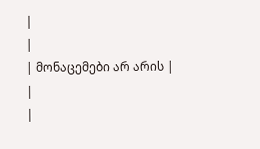|
|
| მონაცემები არ არის |
|
|